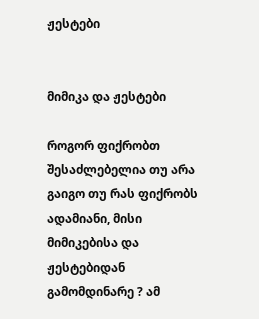ჟესტები


მიმიკა და ჟესტები

როგორ ფიქრობთ შესაძლებელია თუ არა გაიგო თუ რას ფიქრობს ადამიანი, მისი მიმიკებისა და ჟესტებიდან გამომდინარე ? ამ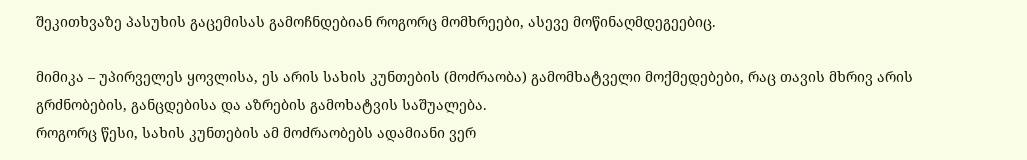შეკითხვაზე პასუხის გაცემისას გამოჩნდებიან როგორც მომხრეები, ასევე მოწინაღმდეგეებიც.

მიმიკა – უპირველეს ყოვლისა, ეს არის სახის კუნთების (მოძრაობა) გამომხატველი მოქმედებები, რაც თავის მხრივ არის გრძნობების, განცდებისა და აზრების გამოხატვის საშუალება.
როგორც წესი, სახის კუნთების ამ მოძრაობებს ადამიანი ვერ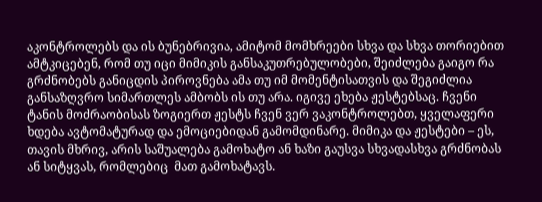აკონტროლებს და ის ბუნებრივია, ამიტომ მომხრეები სხვა და სხვა თორიებით ამტკიცებენ, რომ თუ იცი მიმიკის განსაკუთრებულობები, შეიძლება გაიგო რა გრძნობებს განიცდის პიროვნება ამა თუ იმ მომენტისათვის და შეგიძლია განსაზღვრო სიმართლეს ამბობს ის თუ არა. იგივე ეხება ჟესტებსაც. ჩვენი ტანის მოძრაობისას ზოგიერთ ჟესტს ჩვენ ვერ ვაკონტროლებთ, ყველაფერი ხდება ავტომატურად და ემოციებიდან გამომდინარე. მიმიკა და ჟესტები – ეს, თავის მხრივ, არის საშუალება გამოხატო ან ხაზი გაუსვა სხვადასხვა გრძნობას ან სიტყვას, რომლებიც  მათ გამოხატავს.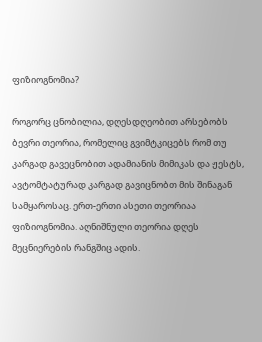ფიზიოგნომია?

როგორც ცნობილია, დღესდღეობით არსებობს ბევრი თეორია, რომელიც გვიმტკიცებს რომ თუ კარგად გავეცნობით ადამიანის მიმიკას და ჟესტს, ავტომტატურად კარგად გავიცნობთ მის შინაგან სამყაროსაც. ერთ-ერთი ასეთი თეორიაა ფიზიოგნომია. აღნიშნული თეორია დღეს მეცნიერების რანგშიც ადის.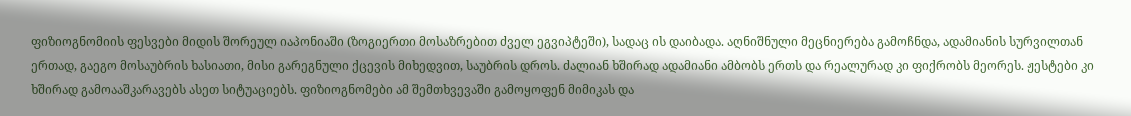ფიზიოგნომიის ფესვები მიდის შორეულ იაპონიაში (ზოგიერთი მოსაზრებით ძველ ეგვიპტეში), სადაც ის დაიბადა. აღნიშნული მეცნიერება გამოჩნდა, ადამიანის სურვილთან ერთად, გაეგო მოსაუბრის ხასიათი, მისი გარეგნული ქცევის მიხედვით, საუბრის დროს. ძალიან ხშირად ადამიანი ამბობს ერთს და რეალურად კი ფიქრობს მეორეს. ჟესტები კი ხშირად გამოააშკარავებს ასეთ სიტუაციებს. ფიზიოგნომები ამ შემთხვევაში გამოყოფენ მიმიკას და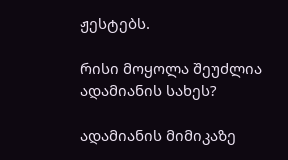ჟესტებს.

რისი მოყოლა შეუძლია ადამიანის სახეს?

ადამიანის მიმიკაზე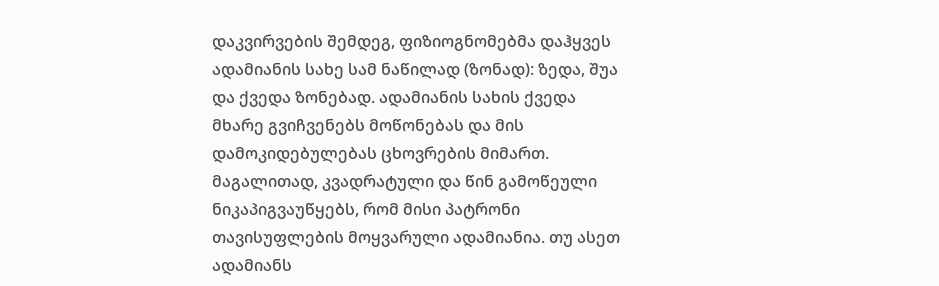დაკვირვების შემდეგ, ფიზიოგნომებმა დაჰყვეს ადამიანის სახე სამ ნაწილად (ზონად): ზედა, შუა და ქვედა ზონებად. ადამიანის სახის ქვედა მხარე გვიჩვენებს მოწონებას და მის დამოკიდებულებას ცხოვრების მიმართ. მაგალითად, კვადრატული და წინ გამოწეული ნიკაპიგვაუწყებს, რომ მისი პატრონი თავისუფლების მოყვარული ადამიანია. თუ ასეთ ადამიანს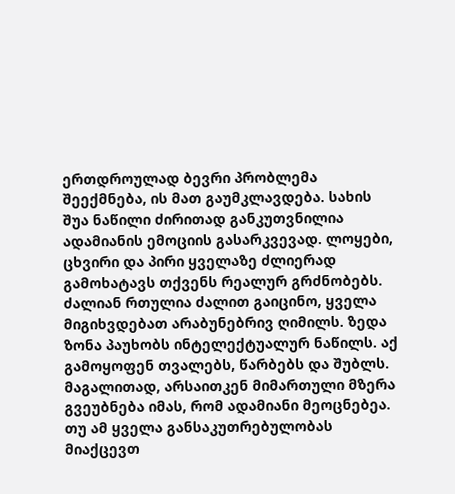ერთდროულად ბევრი პრობლემა შეექმნება, ის მათ გაუმკლავდება. სახის შუა ნაწილი ძირითად განკუთვნილია ადამიანის ემოციის გასარკვევად. ლოყები, ცხვირი და პირი ყველაზე ძლიერად გამოხატავს თქვენს რეალურ გრძნობებს. ძალიან რთულია ძალით გაიცინო, ყველა მიგიხვდებათ არაბუნებრივ ღიმილს. ზედა ზონა პაუხობს ინტელექტუალურ ნაწილს. აქ გამოყოფენ თვალებს, წარბებს და შუბლს. მაგალითად, არსაითკენ მიმართული მზერა გვეუბნება იმას, რომ ადამიანი მეოცნებეა. თუ ამ ყველა განსაკუთრებულობას მიაქცევთ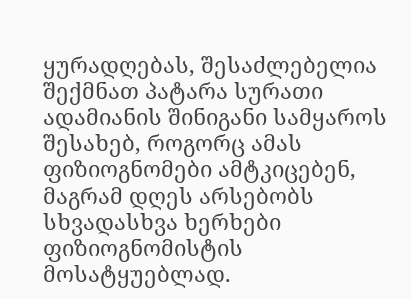ყურადღებას, შესაძლებელია შექმნათ პატარა სურათი ადამიანის შინიგანი სამყაროს შესახებ, როგორც ამას ფიზიოგნომები ამტკიცებენ, მაგრამ დღეს არსებობს სხვადასხვა ხერხები ფიზიოგნომისტის მოსატყუებლად.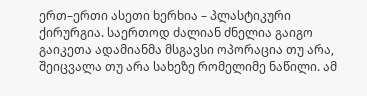ერთ–ერთი ასეთი ხერხია – პლასტიკური ქირურგია. საერთოდ ძალიან ძნელია გაიგო გაიკეთა ადამიანმა მსგავსი ოპორაცია თუ არა, შეიცვალა თუ არა სახეზე რომელიმე ნაწილი. ამ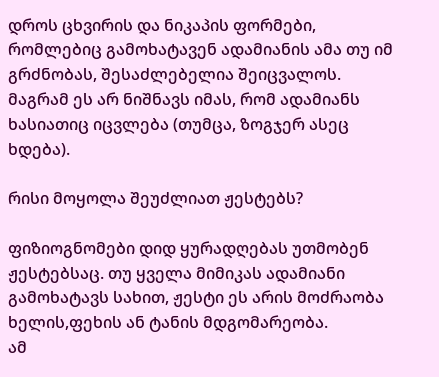დროს ცხვირის და ნიკაპის ფორმები, რომლებიც გამოხატავენ ადამიანის ამა თუ იმ გრძნობას, შესაძლებელია შეიცვალოს. მაგრამ ეს არ ნიშნავს იმას, რომ ადამიანს ხასიათიც იცვლება (თუმცა, ზოგჯერ ასეც ხდება).

რისი მოყოლა შეუძლიათ ჟესტებს?

ფიზიოგნომები დიდ ყურადღებას უთმობენ ჟესტებსაც. თუ ყველა მიმიკას ადამიანი გამოხატავს სახით, ჟესტი ეს არის მოძრაობა ხელის,ფეხის ან ტანის მდგომარეობა.
ამ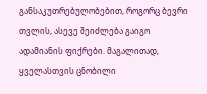განსაკუთრებულობებით, როგორც ბევრი თვლის, ასევე შეიძლება გაიგო ადამიანის ფიქრები. მაგალითად, ყველასთვის ცნობილი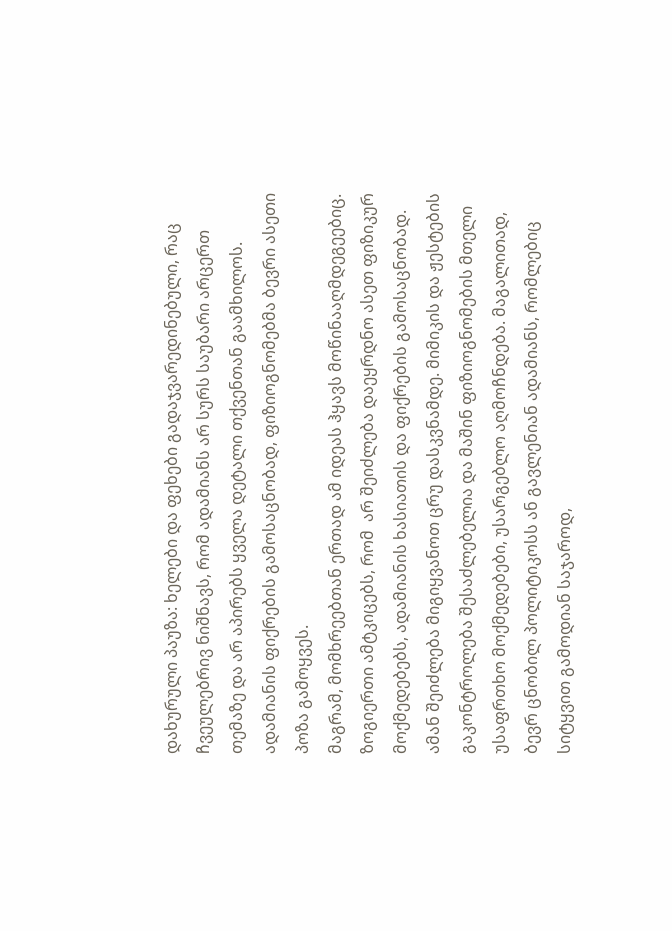დახურული პაუზა: ხელები და ფეხები გადაჯვარედინებული, რაც ჩვეულებრივ ნიშნავს, რომ ადამიანს არ სურს საუბარი არცერთ თემაზე და არ აპირებს ყველა დეტალი თქვენთან გაამხილოს. ადამიანის ფიქრების გამოსაცნობად, ფიზიოგნომებმა ბევრი ასეთი პოზა გამოყვეს.
მაგრამ, მომხრეებთან ერთად ამ იდეას ჰყავს მოწინააღმდეგეებიც. ზოგიერთი ამტკიცებს, რომ  არ შეიძლება დაეყრდნო ასეთ ფიზიკურ მოქმედებებს, ადამიანის ხასიათის და ფიქრების გამოსაცნობად. ამან შეიძლება მიგიყვანოთ ცრუ დასკვნამდე. მიმიკის და ჟესტების გაკონტროლება შესაძლებელია და მაშინ ფიზიოგნომების მთელი უსაფრთხო მოქმედებები, უსარგებლო აღმოჩნდება. მაგალითად, ბევრ ცნობილ პოლიტიკოსს ან გავლენიან ადამიანს, რომლებიც სიტყვით გამოდიან საჯაროდ,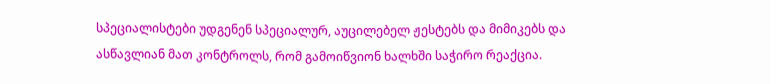სპეციალისტები უდგენენ სპეციალურ, აუცილებელ ჟესტებს და მიმიკებს და ასწავლიან მათ კონტროლს, რომ გამოიწვიონ ხალხში საჭირო რეაქცია.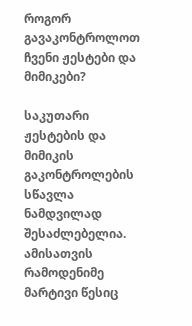როგორ გავაკონტროლოთ ჩვენი ჟესტები და მიმიკები?

საკუთარი ჟესტების და მიმიკის გაკონტროლების სწავლა ნამდვილად შესაძლებელია. ამისათვის რამოდენიმე მარტივი წესიც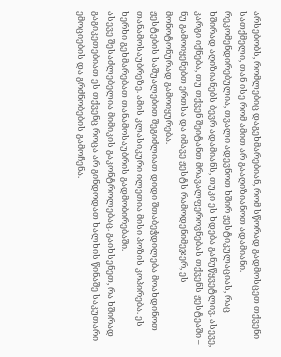არსებობს, რომლებიც დაგეხმარებიან, რომ სწორად გადმოსცეთ თქვენი სათქმელი, თან ისე რომ ამით არ გააღიზიანოთ ადამიანი. რეკომენდირებულია, თვალი ადევნოთ ხშირ ჟესტიკულაციას, რაც ხშირად აღიზიანებს ბევრ ადამიანს, თუკი ეს ხდება განუწყვეტლივ. ასევე, კარგი იქნება, თუ თქვენ შეიტანთ მრავალფეროვნებას თქვენს ჟესტეაში – ნუ გამოიყენებთ ერთსა და იმავე ჟესტს რამოდენიმეჯერ, ეს მონოტონურად გამოიყურება.
ჟესტების საშუალებით შეგიძლიათ დიდი შთაბეჭდილება მოახდინოთ თანამოსაუბრეზე. ამის კლასიკური ილეთია მისი პოზის კოპირება. ეს ხერხი გეხმარებათ თანამოსაუბრის გადმობირებაში.
ასევე შესაძლებელია მიმიკის გაკონტროლებაც. გაიხსენეთ, რა ხშირად გაგიკეთებიათ ეს თქვენც როცა არ გინდოდათ ხალხის წინაშე საკუთარი ემოციების და გრძნობების გამოჩენა.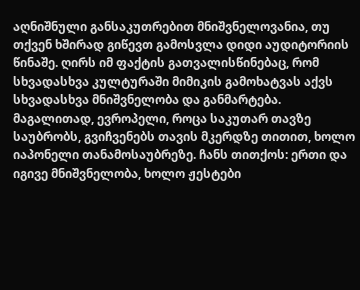აღნიშნული განსაკუთრებით მნიშვნელოვანია, თუ თქვენ ხშირად გიწევთ გამოსვლა დიდი აუდიტორიის წინაშე. ღირს იმ ფაქტის გათვალისწინებაც, რომ სხვადასხვა კულტურაში მიმიკის გამოხატვას აქვს სხვადასხვა მნიშვნელობა და განმარტება. მაგალითად, ევროპელი, როცა საკუთარ თავზე საუბრობს, გვიჩვენებს თავის მკერდზე თითით, ხოლო იაპონელი თანამოსაუბრეზე. ჩანს თითქოს: ერთი და იგივე მნიშვნელობა, ხოლო ჟესტები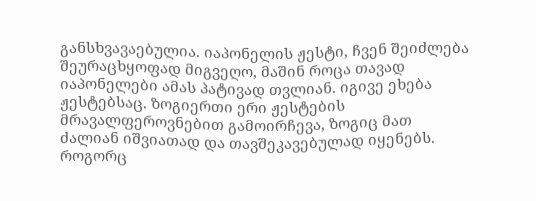განსხვავაებულია. იაპონელის ჟესტი, ჩვენ შეიძლება შეურაცხყოფად მიგვეღო, მაშინ როცა თავად იაპონელები ამას პატივად თვლიან. იგივე ეხება ჟესტებსაც. ზოგიერთი ერი ჟესტების მრავალფეროვნებით გამოირჩევა, ზოგიც მათ ძალიან იშვიათად და თავშეკავებულად იყენებს.
როგორც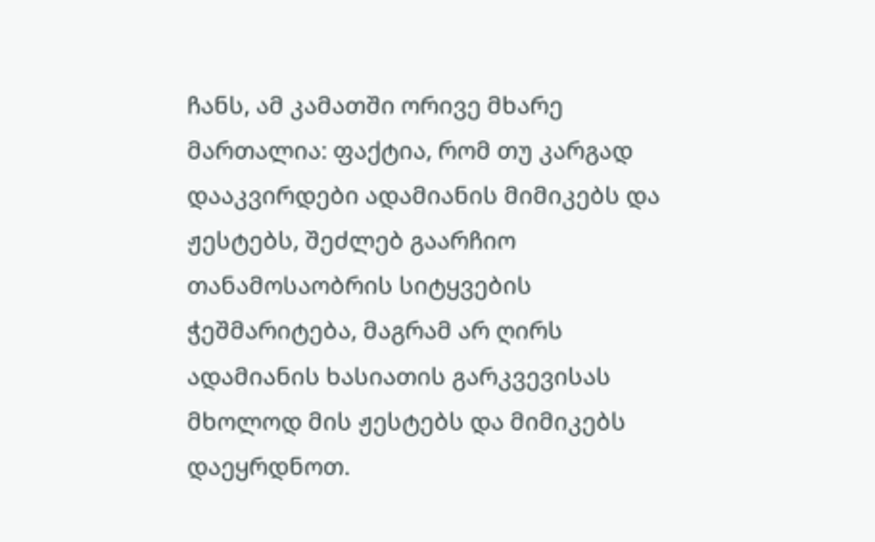ჩანს, ამ კამათში ორივე მხარე მართალია: ფაქტია, რომ თუ კარგად დააკვირდები ადამიანის მიმიკებს და ჟესტებს, შეძლებ გაარჩიო თანამოსაობრის სიტყვების ჭეშმარიტება, მაგრამ არ ღირს ადამიანის ხასიათის გარკვევისას მხოლოდ მის ჟესტებს და მიმიკებს დაეყრდნოთ.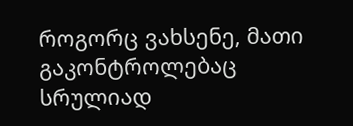როგორც ვახსენე, მათი გაკონტროლებაც სრულიად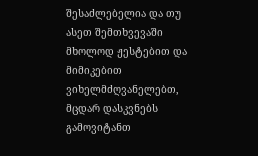შესაძლებელია და თუ ასეთ შემთხვევაში მხოლოდ ჟესტებით და მიმიკებით ვიხელმძღვანელებთ, მცდარ დასკვნებს გამოვიტანთ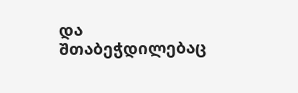და შთაბეჭდილებაც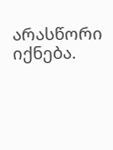არასწორი იქნება.